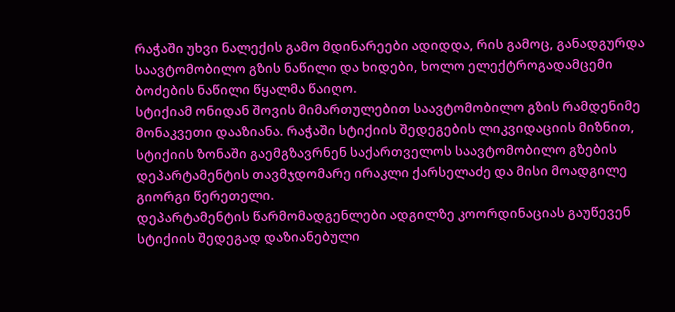რაჭაში უხვი ნალექის გამო მდინარეები ადიდდა, რის გამოც, განადგურდა საავტომობილო გზის ნაწილი და ხიდები, ხოლო ელექტროგადამცემი ბოძების ნაწილი წყალმა წაიღო.
სტიქიამ ონიდან შოვის მიმართულებით საავტომობილო გზის რამდენიმე მონაკვეთი დააზიანა. რაჭაში სტიქიის შედეგების ლიკვიდაციის მიზნით, სტიქიის ზონაში გაემგზავრნენ საქართველოს საავტომობილო გზების დეპარტამენტის თავმჯდომარე ირაკლი ქარსელაძე და მისი მოადგილე გიორგი წერეთელი.
დეპარტამენტის წარმომადგენლები ადგილზე კოორდინაციას გაუწევენ სტიქიის შედეგად დაზიანებული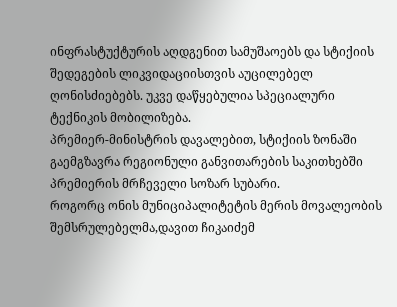ინფრასტუქტურის აღდგენით სამუშაოებს და სტიქიის შედეგების ლიკვიდაციისთვის აუცილებელ ღონისძიებებს. უკვე დაწყებულია სპეციალური ტექნიკის მობილიზება.
პრემიერ-მინისტრის დავალებით, სტიქიის ზონაში გაემგზავრა რეგიონული განვითარების საკითხებში პრემიერის მრჩეველი სოზარ სუბარი.
როგორც ონის მუნიციპალიტეტის მერის მოვალეობის შემსრულებელმა,დავით ჩიკაიძემ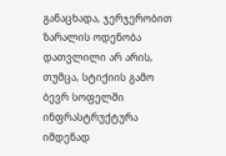განაცხადა, ჯერჯერობით ზარალის ოდენობა დათვლილი არ არის, თუმცა, სტიქიის გამო ბევრ სოფელში ინფრასტრუქტურა იმდენად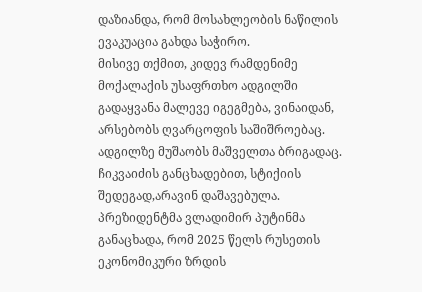დაზიანდა, რომ მოსახლეობის ნაწილის ევაკუაცია გახდა საჭირო.
მისივე თქმით, კიდევ რამდენიმე მოქალაქის უსაფრთხო ადგილში გადაყვანა მალევე იგეგმება, ვინაიდან, არსებობს ღვარცოფის საშიშროებაც. ადგილზე მუშაობს მაშველთა ბრიგადაც.
ჩიკვაიძის განცხადებით, სტიქიის შედეგად,არავინ დაშავებულა.
პრეზიდენტმა ვლადიმირ პუტინმა განაცხადა, რომ 2025 წელს რუსეთის ეკონომიკური ზრდის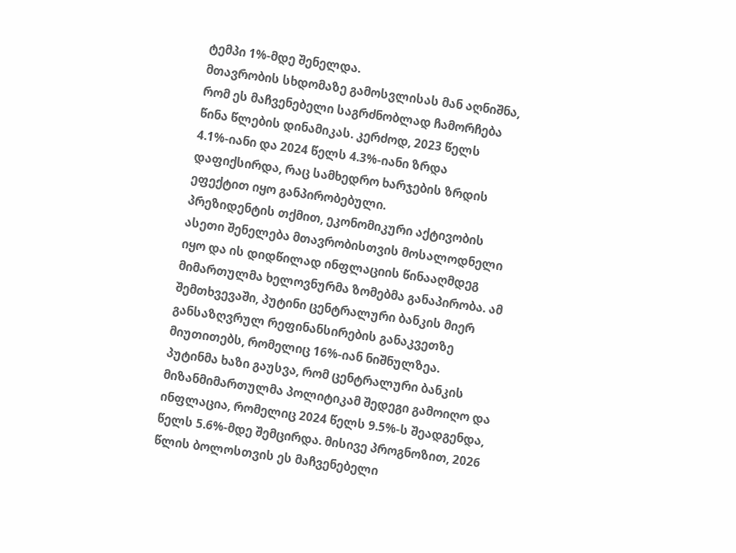ტემპი 1%-მდე შენელდა.
მთავრობის სხდომაზე გამოსვლისას მან აღნიშნა, რომ ეს მაჩვენებელი საგრძნობლად ჩამორჩება წინა წლების დინამიკას. კერძოდ, 2023 წელს 4.1%-იანი და 2024 წელს 4.3%-იანი ზრდა დაფიქსირდა, რაც სამხედრო ხარჯების ზრდის ეფექტით იყო განპირობებული.
პრეზიდენტის თქმით, ეკონომიკური აქტივობის ასეთი შენელება მთავრობისთვის მოსალოდნელი იყო და ის დიდწილად ინფლაციის წინააღმდეგ მიმართულმა ხელოვნურმა ზომებმა განაპირობა. ამ შემთხვევაში, პუტინი ცენტრალური ბანკის მიერ განსაზღვრულ რეფინანსირების განაკვეთზე მიუთითებს, რომელიც 16%-იან ნიშნულზეა.
პუტინმა ხაზი გაუსვა, რომ ცენტრალური ბანკის მიზანმიმართულმა პოლიტიკამ შედეგი გამოიღო და ინფლაცია, რომელიც 2024 წელს 9.5%-ს შეადგენდა, წელს 5.6%-მდე შემცირდა. მისივე პროგნოზით, 2026 წლის ბოლოსთვის ეს მაჩვენებელი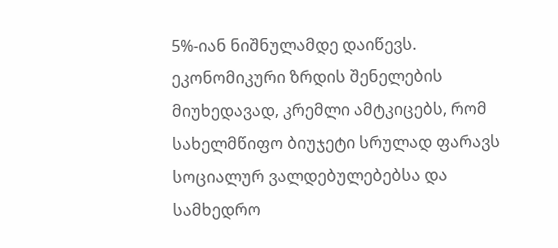5%-იან ნიშნულამდე დაიწევს.
ეკონომიკური ზრდის შენელების მიუხედავად, კრემლი ამტკიცებს, რომ სახელმწიფო ბიუჯეტი სრულად ფარავს სოციალურ ვალდებულებებსა და სამხედრო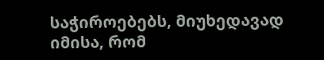საჭიროებებს, მიუხედავად იმისა, რომ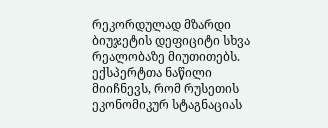რეკორდულად მზარდი ბიუჯეტის დეფიციტი სხვა რეალობაზე მიუთითებს.
ექსპერტთა ნაწილი მიიჩნევს, რომ რუსეთის ეკონომიკურ სტაგნაციას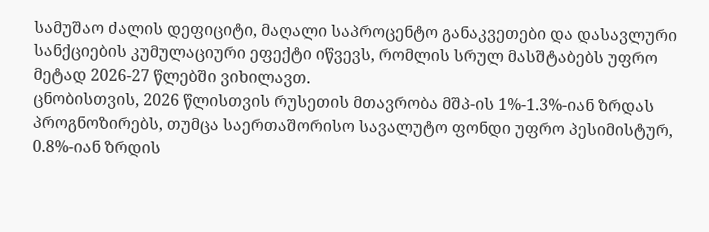სამუშაო ძალის დეფიციტი, მაღალი საპროცენტო განაკვეთები და დასავლური სანქციების კუმულაციური ეფექტი იწვევს, რომლის სრულ მასშტაბებს უფრო მეტად 2026-27 წლებში ვიხილავთ.
ცნობისთვის, 2026 წლისთვის რუსეთის მთავრობა მშპ-ის 1%-1.3%-იან ზრდას პროგნოზირებს, თუმცა საერთაშორისო სავალუტო ფონდი უფრო პესიმისტურ, 0.8%-იან ზრდის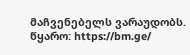მაჩვენებელს ვარაუდობს.
წყარო: https://bm.ge/